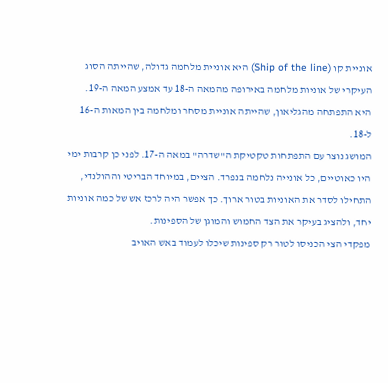אוניית קו (Ship of the line) היא אוניית מלחמה גדולה, שהייתה הסוג העיקרי של אוניות מלחמה באירופה מהמאה ה-18 עד אמצע המאה ה-19. היא התפתחה מהגליאון, שהייתה אוניית מסחר ומלחמה בין המאות ה-16 ל-18.
המושג נוצר עם התפתחות טקטיקת ה"שדרה" במאה ה-17. לפני כן קרבות ימי היו כאוטיים, כל אונייה נלחמה בנפרד. הציים, במיוחד הבריטי וההולנדי, התחילו לסדר את האוניות בטור ארוך. כך אפשר היה לרכז אש של כמה אוניות יחד, ולהציג בעיקר את הצד החמוש והמוגן של הספינות.
מפקדי הצי הכניסו לטור רק ספינות שיכלו לעמוד באש האויב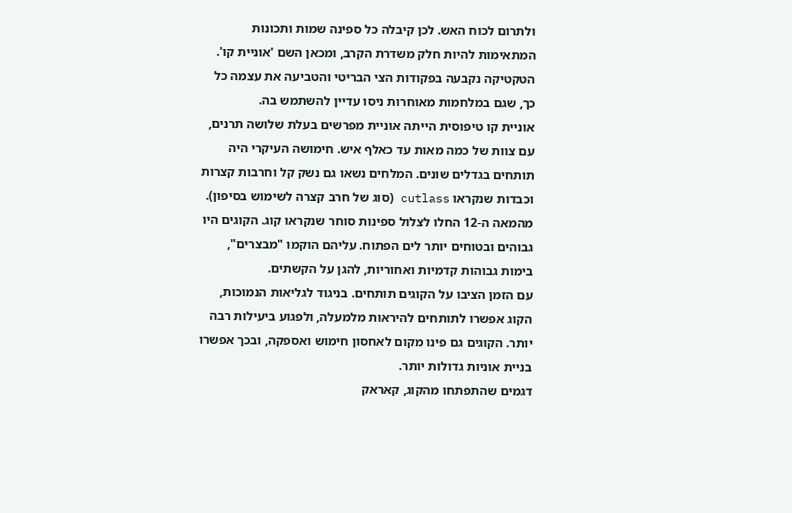ולתרום לכוח האש. לכן קיבלה כל ספינה שמות ותכונות המתאימות להיות חלק משדרת הקרב, ומכאן השם 'אוניית קו'. הטקטיקה נקבעה בפקודות הצי הבריטי והטביעה את עצמה כל כך, שגם במלחמות מאוחרות ניסו עדיין להשתמש בה.
אוניית קו טיפוסית הייתה אוניית מפרשים בעלת שלושה תרנים, עם צוות של כמה מאות עד כאלף איש. חימושה העיקרי היה תותחים בגדלים שונים. המלחים נשאו גם נשק קל וחרבות קצרות וכבדות שנקראו cutlass (סוג של חרב קצרה לשימוש בסיפון).
מהמאה ה-12 החלו לצלול ספינות סוחר שנקראו קוג. הקוגים היו גבוהים ובטוחים יותר לים הפתוח. עליהם הוקמו "מבצרים", בימות גבוהות קדמיות ואחוריות, להגן על הקשתים.
עם הזמן הציבו על הקוגים תותחים. בניגוד לגליאות הנמוכות, הקוג אפשרו לתותחים להיראות מלמעלה, ולפגוע ביעילות רבה יותר. הקוגים גם פינו מקום לאחסון חימוש ואספקה, ובכך אפשרו בניית אוניות גדולות יותר.
דגמים שהתפתחו מהקוג, קאראק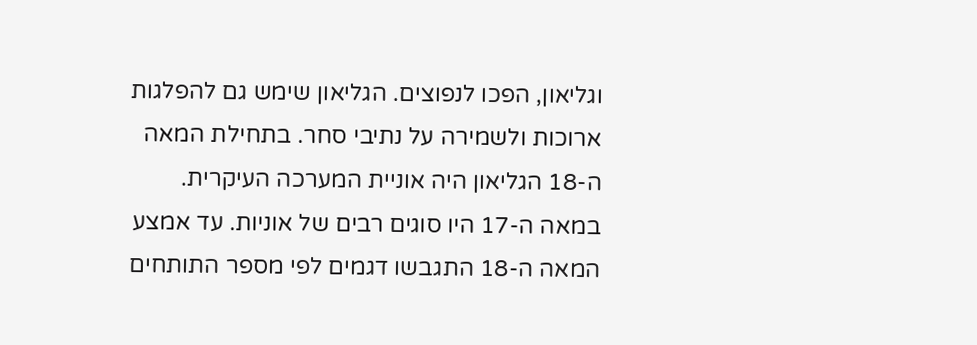וגליאון, הפכו לנפוצים. הגליאון שימש גם להפלגות ארוכות ולשמירה על נתיבי סחר. בתחילת המאה ה-18 הגליאון היה אוניית המערכה העיקרית.
במאה ה-17 היו סוגים רבים של אוניות. עד אמצע המאה ה-18 התגבשו דגמים לפי מספר התותחים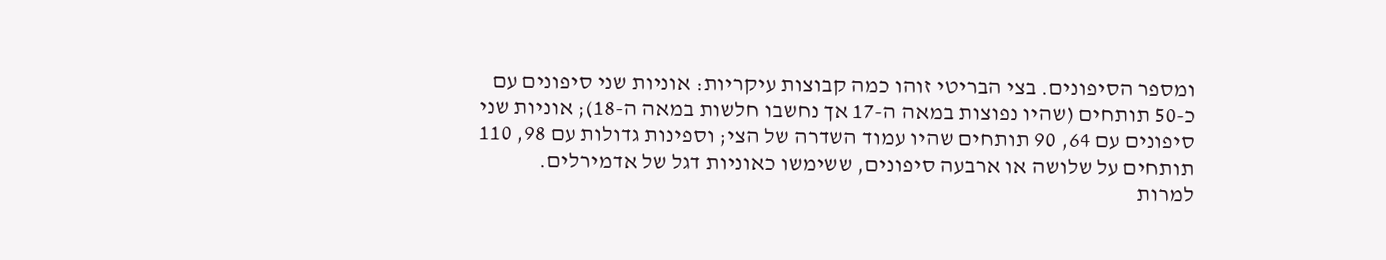ומספר הסיפונים. בצי הבריטי זוהו כמה קבוצות עיקריות: אוניות שני סיפונים עם כ-50 תותחים (שהיו נפוצות במאה ה-17 אך נחשבו חלשות במאה ה-18); אוניות שני סיפונים עם 64, 90 תותחים שהיו עמוד השדרה של הצי; וספינות גדולות עם 98, 110 תותחים על שלושה או ארבעה סיפונים, ששימשו כאוניות דגל של אדמירלים.
למרות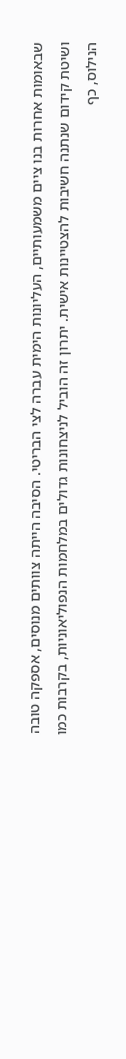שבאומות אחרות בנו ציים משמעותיים, העליונות הימית עברה לצי הבריטי. הסיבה הייתה צוותים מנוסים, אספקה טובה ושיטת קידום שנתנה חשיבות להצטיינות אישית. יתרון זה הוביל לניצחונות גדולים במלחמות הנפוליאוניות, בקרבות כמו הנילוס, כף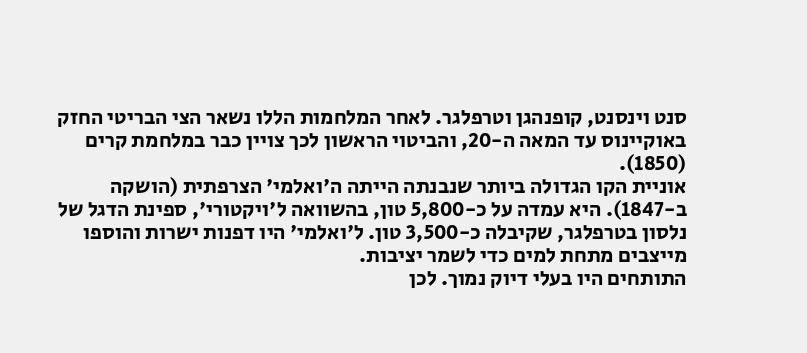סנט וינסנט, קופנהגן וטרפלגר. לאחר המלחמות הללו נשאר הצי הבריטי החזק באוקיינוס עד המאה ה-20, והביטוי הראשון לכך צויין כבר במלחמת קרים (1850).
אוניית הקו הגדולה ביותר שנבנתה הייתה ה'ואלמי' הצרפתית (הושקה ב-1847). היא עמדה על כ-5,800 טון, בהשוואה ל'ויקטורי', ספינת הדגל של נלסון בטרפלגר, שקיבלה כ-3,500 טון. ל'ואלמי' היו דפנות ישרות והוספו מייצבים מתחת למים כדי לשמר יציבות.
התותחים היו בעלי דיוק נמוך. לכן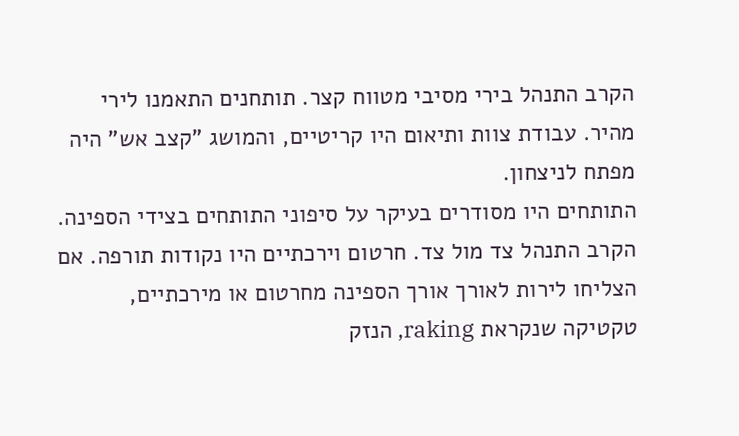הקרב התנהל בירי מסיבי מטווח קצר. תותחנים התאמנו לירי מהיר. עבודת צוות ותיאום היו קריטיים, והמושג "קצב אש" היה מפתח לניצחון.
התותחים היו מסודרים בעיקר על סיפוני התותחים בצידי הספינה. הקרב התנהל צד מול צד. חרטום וירכתיים היו נקודות תורפה. אם הצליחו לירות לאורך אורך הספינה מחרטום או מירכתיים, טקטיקה שנקראת raking, הנזק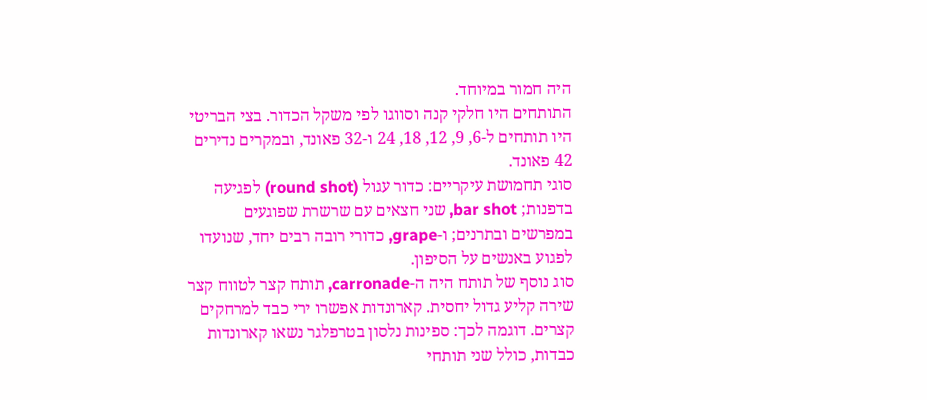היה חמור במיוחד.
התותחים היו חלקי קנה וסווגו לפי משקל הכדור. בצי הבריטי היו תותחים ל-6, 9, 12, 18, 24 ו-32 פאונד, ובמקרים נדירים 42 פאונד.
סוגי תחמושת עיקריים: כדור עגול (round shot) לפגיעה בדפנות; bar shot, שני חצאים עם שרשרת שפוגעים במפרשים ובתרנים; ו-grape, כדורי רובה רבים יחד, שנועדו לפגוע באנשים על הסיפון.
סוג נוסף של תותח היה ה-carronade, תותח קצר לטווח קצר שירה קליע גדול יחסית. קארונדות אפשרו ירי כבד למרחקים קצרים. דוגמה לכך: ספינות נלסון בטרפלגר נשאו קארונדות כבדות, כולל שני תותחי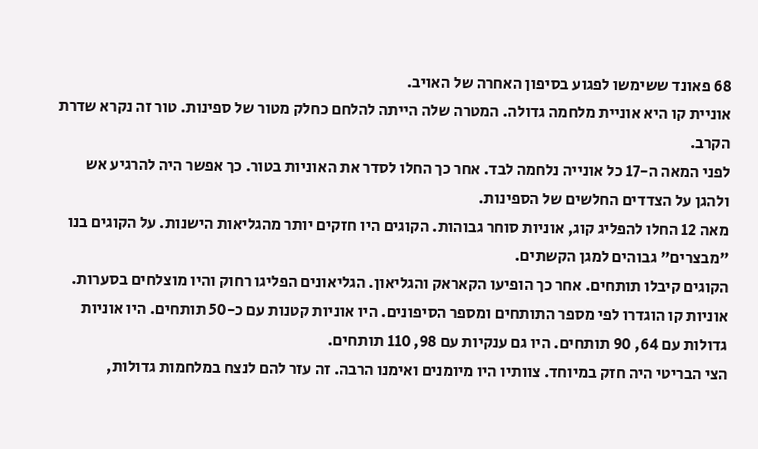68 פאונד ששימשו לפגוע בסיפון האחרה של האויב.
אוניית קו היא אוניית מלחמה גדולה. המטרה שלה הייתה להלחם כחלק מטור של ספינות. טור זה נקרא שדרת הקרב.
לפני המאה ה-17 כל אונייה נלחמה לבד. אחר כך החלו לסדר את האוניות בטור. כך אפשר היה להרגיע אש ולהגן על הצדדים החלשים של הספינות.
מאה 12 החלו להפליג קוג, אוניות סוחר גבוהות. הקוגים היו חזקים יותר מהגליאות הישנות. על הקוגים בנו "מבצרים" גבוהים למגן הקשתים.
הקוגים קיבלו תותחים. אחר כך הופיעו הקאראק והגליאון. הגליאונים הפליגו רחוק והיו מוצלחים בסערות.
אוניות קו הוגדרו לפי מספר התותחים ומספר הסיפונים. היו אוניות קטנות עם כ-50 תותחים. היו אוניות גדולות עם 64, 90 תותחים. היו גם ענקיות עם 98, 110 תותחים.
הצי הבריטי היה חזק במיוחד. צוותיו היו מיומנים ואימנו הרבה. זה עזר להם לנצח במלחמות גדולות,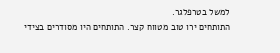למשל בטרפלגר.
התותחים ירו טוב מטווח קצר. התותחים היו מסודרים בצידי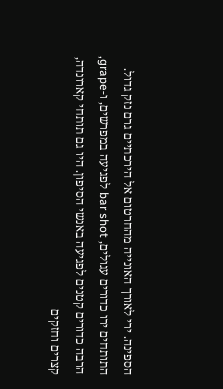הספינה. ירי לאורך האונייה מהחרטום אל הירכתיים גרם נזק גדול.
התותחים ירו כדורים עגולים, bar shot לפגיעה במפרשים, ו-grape, הרבה כדורים קטנים לפגיעה באנשי הסיפון. היו גם תותחי קארונדה, קצרים וחזקים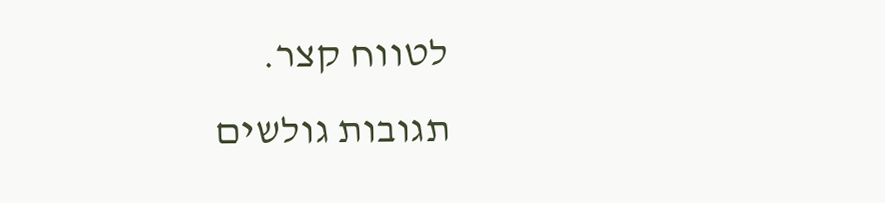לטווח קצר.
תגובות גולשים